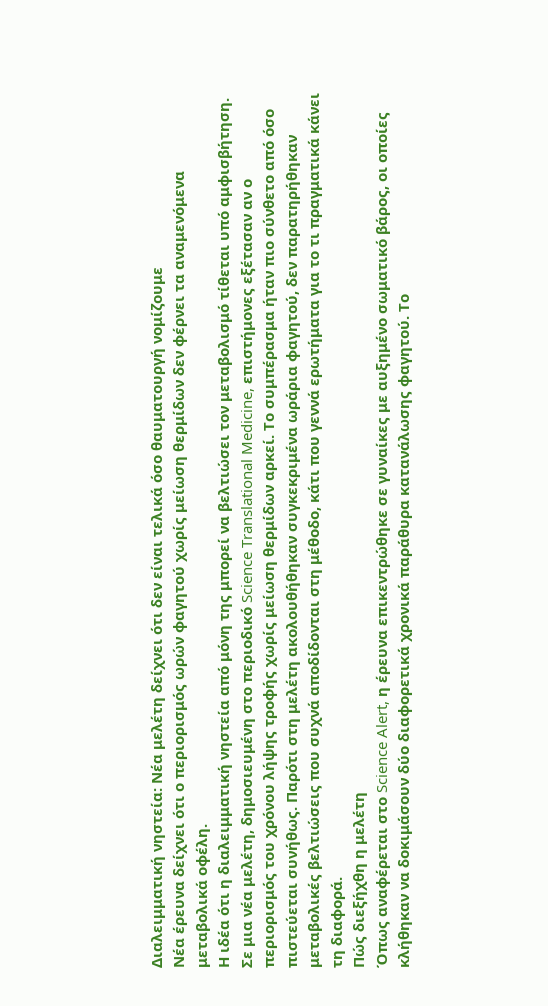Διαλειμματική νηστεία: Νέα μελέτη δείχνει ότι δεν είναι τελικά όσο θαυματουργή νομίζουμε
Νέα έρευνα δείχνει ότι ο περιορισμός ωρών φαγητού χωρίς μείωση θερμίδων δεν φέρνει τα αναμενόμενα μεταβολικά οφέλη.
Η ιδέα ότι η διαλειμματική νηστεία από μόνη της μπορεί να βελτιώσει τον μεταβολισμό τίθεται υπό αμφισβήτηση. Σε μια νέα μελέτη, δημοσιευμένη στο περιοδικό Science Translational Medicine, επιστήμονες εξέτασαν αν ο περιορισμός του χρόνου λήψης τροφής χωρίς μείωση θερμίδων αρκεί. Το συμπέρασμα ήταν πιο σύνθετο από όσο πιστεύεται συνήθως. Παρότι στη μελέτη ακολουθήθηκαν συγκεκριμένα ωράρια φαγητού, δεν παρατηρήθηκαν μεταβολικές βελτιώσεις που συχνά αποδίδονται στη μέθοδο, κάτι που γεννά ερωτήματα για το τι πραγματικά κάνει τη διαφορά.
Πώς διεξήχθη η μελέτη
Όπως αναφέρεται στο Science Alert, η έρευνα επικεντρώθηκε σε γυναίκες με αυξημένο σωματικό βάρος, οι οποίες κλήθηκαν να δοκιμάσουν δύο διαφορετικά χρονικά παράθυρα κατανάλωσης φαγητού. Το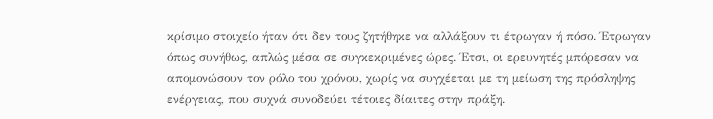κρίσιμο στοιχείο ήταν ότι δεν τους ζητήθηκε να αλλάξουν τι έτρωγαν ή πόσο. Έτρωγαν όπως συνήθως, απλώς μέσα σε συγκεκριμένες ώρες. Έτσι, οι ερευνητές μπόρεσαν να απομονώσουν τον ρόλο του χρόνου, χωρίς να συγχέεται με τη μείωση της πρόσληψης ενέργειας, που συχνά συνοδεύει τέτοιες δίαιτες στην πράξη.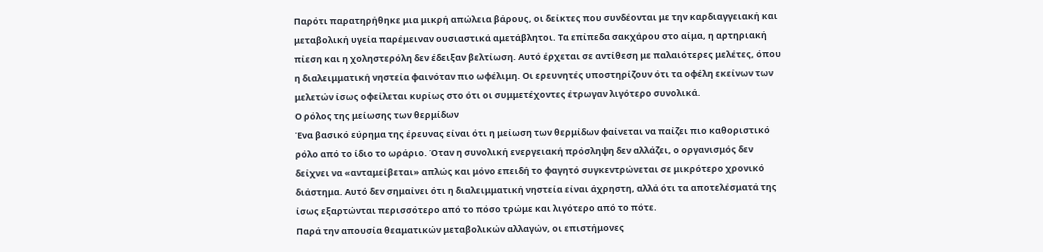Παρότι παρατηρήθηκε μια μικρή απώλεια βάρους, οι δείκτες που συνδέονται με την καρδιαγγειακή και μεταβολική υγεία παρέμειναν ουσιαστικά αμετάβλητοι. Τα επίπεδα σακχάρου στο αίμα, η αρτηριακή πίεση και η χοληστερόλη δεν έδειξαν βελτίωση. Αυτό έρχεται σε αντίθεση με παλαιότερες μελέτες, όπου η διαλειμματική νηστεία φαινόταν πιο ωφέλιμη. Οι ερευνητές υποστηρίζουν ότι τα οφέλη εκείνων των μελετών ίσως οφείλεται κυρίως στο ότι οι συμμετέχοντες έτρωγαν λιγότερο συνολικά.
Ο ρόλος της μείωσης των θερμίδων
Ένα βασικό εύρημα της έρευνας είναι ότι η μείωση των θερμίδων φαίνεται να παίζει πιο καθοριστικό ρόλο από το ίδιο το ωράριο. Όταν η συνολική ενεργειακή πρόσληψη δεν αλλάζει, ο οργανισμός δεν δείχνει να «ανταμείβεται» απλώς και μόνο επειδή το φαγητό συγκεντρώνεται σε μικρότερο χρονικό διάστημα. Αυτό δεν σημαίνει ότι η διαλειμματική νηστεία είναι άχρηστη, αλλά ότι τα αποτελέσματά της ίσως εξαρτώνται περισσότερο από το πόσο τρώμε και λιγότερο από το πότε.
Παρά την απουσία θεαματικών μεταβολικών αλλαγών, οι επιστήμονες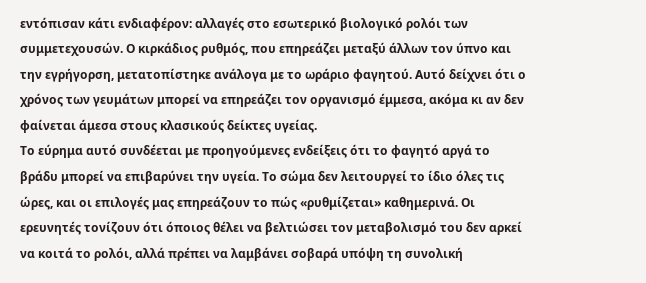εντόπισαν κάτι ενδιαφέρον: αλλαγές στο εσωτερικό βιολογικό ρολόι των συμμετεχουσών. Ο κιρκάδιος ρυθμός, που επηρεάζει μεταξύ άλλων τον ύπνο και την εγρήγορση, μετατοπίστηκε ανάλογα με το ωράριο φαγητού. Αυτό δείχνει ότι ο χρόνος των γευμάτων μπορεί να επηρεάζει τον οργανισμό έμμεσα, ακόμα κι αν δεν φαίνεται άμεσα στους κλασικούς δείκτες υγείας.
Το εύρημα αυτό συνδέεται με προηγούμενες ενδείξεις ότι το φαγητό αργά το βράδυ μπορεί να επιβαρύνει την υγεία. Το σώμα δεν λειτουργεί το ίδιο όλες τις ώρες, και οι επιλογές μας επηρεάζουν το πώς «ρυθμίζεται» καθημερινά. Οι ερευνητές τονίζουν ότι όποιος θέλει να βελτιώσει τον μεταβολισμό του δεν αρκεί να κοιτά το ρολόι, αλλά πρέπει να λαμβάνει σοβαρά υπόψη τη συνολική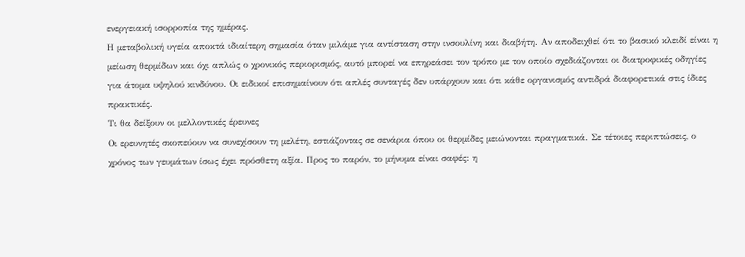ενεργειακή ισορροπία της ημέρας.
Η μεταβολική υγεία αποκτά ιδιαίτερη σημασία όταν μιλάμε για αντίσταση στην ινσουλίνη και διαβήτη. Αν αποδειχθεί ότι το βασικό κλειδί είναι η μείωση θερμίδων και όχι απλώς ο χρονικός περιορισμός, αυτό μπορεί να επηρεάσει τον τρόπο με τον οποίο σχεδιάζονται οι διατροφικές οδηγίες για άτομα υψηλού κινδύνου. Οι ειδικοί επισημαίνουν ότι απλές συνταγές δεν υπάρχουν και ότι κάθε οργανισμός αντιδρά διαφορετικά στις ίδιες πρακτικές.
Τι θα δείξουν οι μελλοντικές έρευνες
Οι ερευνητές σκοπεύουν να συνεχίσουν τη μελέτη, εστιάζοντας σε σενάρια όπου οι θερμίδες μειώνονται πραγματικά. Σε τέτοιες περιπτώσεις, ο χρόνος των γευμάτων ίσως έχει πρόσθετη αξία. Προς το παρόν, το μήνυμα είναι σαφές: η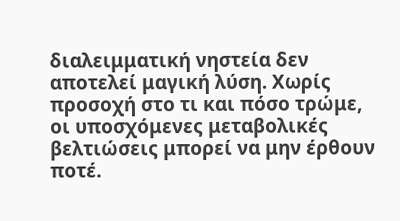διαλειμματική νηστεία δεν αποτελεί μαγική λύση. Χωρίς προσοχή στο τι και πόσο τρώμε, οι υποσχόμενες μεταβολικές βελτιώσεις μπορεί να μην έρθουν ποτέ.